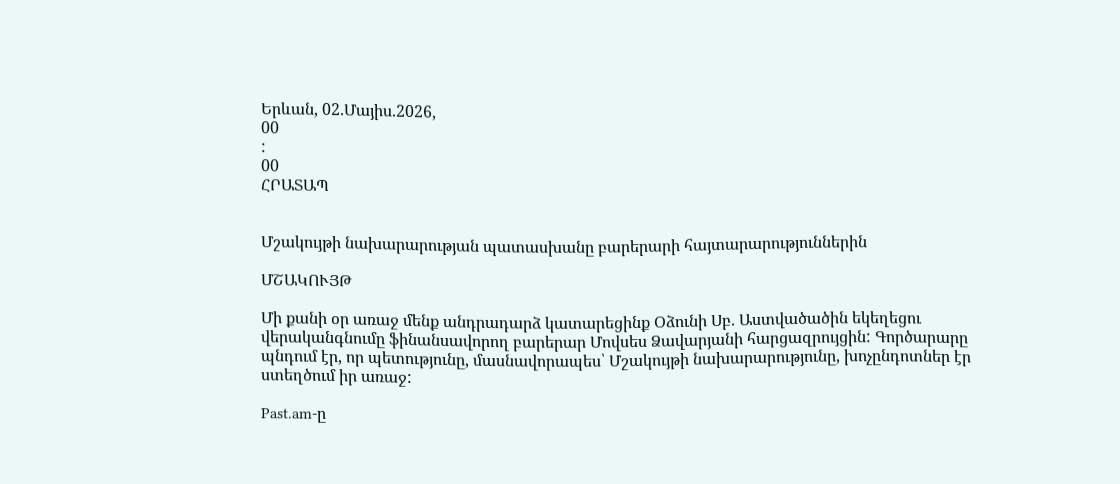Երևան, 02.Մայիս.2026,
00
:
00
ՀՐԱՏԱՊ


Մշակույթի նախարարության պատասխանը բարերարի հայտարարություններին

ՄՇԱԿՈՒՅԹ

Մի քանի օր առաջ մենք անդրադարձ կատարեցինք Օձունի Սբ. Աստվածածին եկեղեցու վերականգնումը ֆինանսավորող բարերար Մովսես Ձավարյանի հարցազրույցին: Գործարարը պնդում էր, որ պետությունը, մասնավորապես՝ Մշակույթի նախարարությունը, խոչընդոտներ էր ստեղծում իր առաջ:

Past.am-ը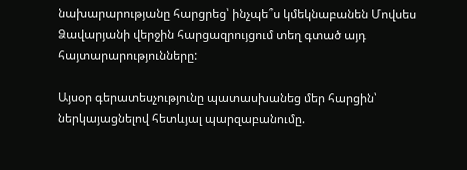նախարարությանը հարցրեց՝ ինչպե՞ս կմեկնաբանեն Մովսես Ձավարյանի վերջին հարցազրույցում տեղ գտած այդ հայտարարությունները:

Այսօր գերատեսչությունը պատասխանեց մեր հարցին՝ ներկայացնելով հետևյալ պարզաբանումը.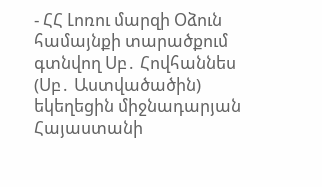- ՀՀ Լոռու մարզի Օձուն համայնքի տարածքում գտնվող Սբ․ Հովհաննես (Սբ․ Աստվածածին) եկեղեցին միջնադարյան Հայաստանի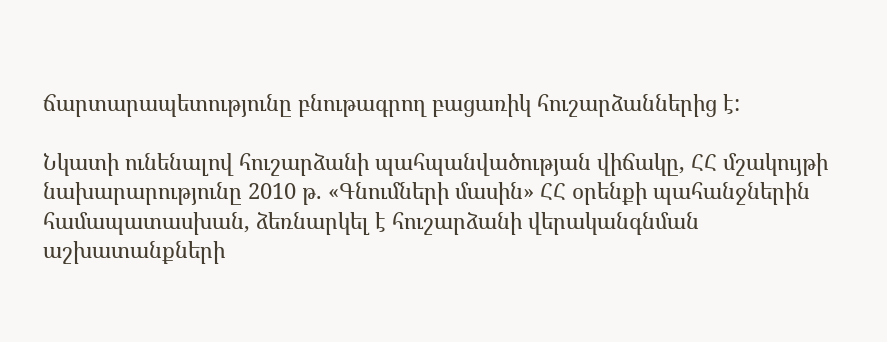ճարտարապետությունը բնութագրող բացառիկ հուշարձաններից է:

Նկատի ունենալով հուշարձանի պահպանվածության վիճակը, ՀՀ մշակույթի նախարարությունը 2010 թ. «Գնումների մասին» ՀՀ օրենքի պահանջներին համապատասխան, ձեռնարկել է հուշարձանի վերականգնման աշխատանքների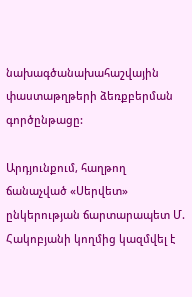նախագծանախահաշվային փաստաթղթերի ձեռքբերման գործընթացը:

Արդյունքում, հաղթող ճանաչված «Սերվետ» ընկերության ճարտարապետ Մ. Հակոբյանի կողմից կազմվել է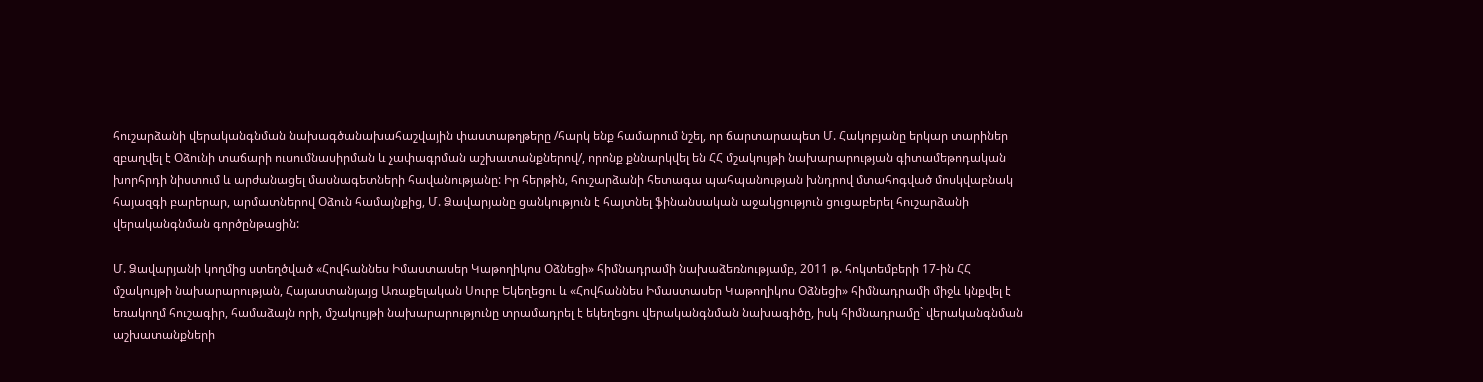հուշարձանի վերականգնման նախագծանախահաշվային փաստաթղթերը /հարկ ենք համարում նշել, որ ճարտարապետ Մ. Հակոբյանը երկար տարիներ զբաղվել է Օձունի տաճարի ուսումնասիրման և չափագրման աշխատանքներով/, որոնք քննարկվել են ՀՀ մշակույթի նախարարության գիտամեթոդական խորհրդի նիստում և արժանացել մասնագետների հավանությանը: Իր հերթին, հուշարձանի հետագա պահպանության խնդրով մտահոգված մոսկվաբնակ հայազգի բարերար, արմատներով Օձուն համայնքից, Մ. Ձավարյանը ցանկություն է հայտնել ֆինանսական աջակցություն ցուցաբերել հուշարձանի վերականգնման գործընթացին:

Մ. Ձավարյանի կողմից ստեղծված «Հովհաննես Իմաստասեր Կաթողիկոս Օձնեցի» հիմնադրամի նախաձեռնությամբ, 2011 թ. հոկտեմբերի 17-ին ՀՀ մշակույթի նախարարության, Հայաստանյայց Առաքելական Սուրբ Եկեղեցու և «Հովհաննես Իմաստասեր Կաթողիկոս Օձնեցի» հիմնադրամի միջև կնքվել է եռակողմ հուշագիր, համաձայն որի, մշակույթի նախարարությունը տրամադրել է եկեղեցու վերականգնման նախագիծը, իսկ հիմնադրամը` վերականգնման աշխատանքների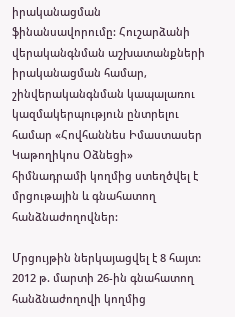իրականացման ֆինանսավորումը: Հուշարձանի վերականգնման աշխատանքների իրականացման համար, շինվերականգնման կապալառու կազմակերպություն ընտրելու համար «Հովհաննես Իմաստասեր Կաթողիկոս Օձնեցի» հիմնադրամի կողմից ստեղծվել է մրցութային և գնահատող հանձնաժողովներ:

Մրցույթին ներկայացվել է 8 հայտ: 2012 թ. մարտի 26-ին գնահատող հանձնաժողովի կողմից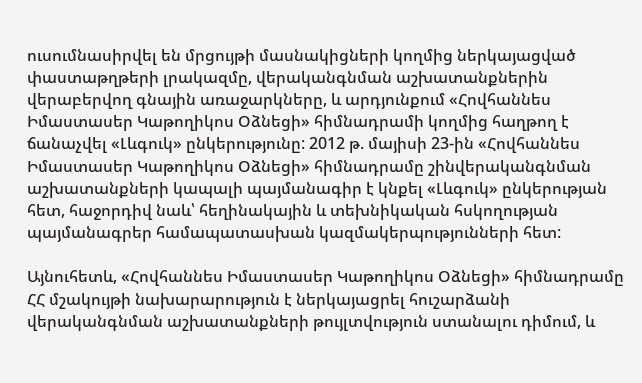ուսումնասիրվել են մրցույթի մասնակիցների կողմից ներկայացված փաստաթղթերի լրակազմը, վերականգնման աշխատանքներին վերաբերվող գնային առաջարկները, և արդյունքում «Հովհաննես Իմաստասեր Կաթողիկոս Օձնեցի» հիմնադրամի կողմից հաղթող է ճանաչվել «Լևգուկ» ընկերությունը: 2012 թ. մայիսի 23-ին «Հովհաննես Իմաստասեր Կաթողիկոս Օձնեցի» հիմնադրամը շինվերականգնման աշխատանքների կապալի պայմանագիր է կնքել «Լևգուկ» ընկերության հետ, հաջորդիվ նաև՝ հեղինակային և տեխնիկական հսկողության պայմանագրեր համապատասխան կազմակերպությունների հետ:

Այնուհետև, «Հովհաննես Իմաստասեր Կաթողիկոս Օձնեցի» հիմնադրամը ՀՀ մշակույթի նախարարություն է ներկայացրել հուշարձանի վերականգնման աշխատանքների թույլտվություն ստանալու դիմում, և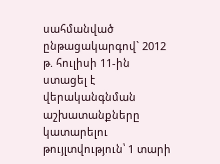սահմանված ընթացակարգով` 2012 թ. հուլիսի 11-ին ստացել է վերականգնման աշխատանքները կատարելու թույլտվություն՝ 1 տարի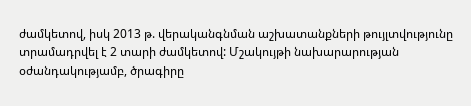ժամկետով, իսկ 2013 թ. վերականգնման աշխատանքների թույլտվությունը տրամադրվել է 2 տարի ժամկետով: Մշակույթի նախարարության օժանդակությամբ, ծրագիրը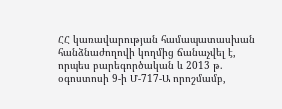ՀՀ կառավարության համապատասխան հանձնաժողովի կողմից ճանաչվել է, որպես բարեգործական և 2013 թ. օգոստոսի 9-ի Մ-717-Ա որոշմամբ,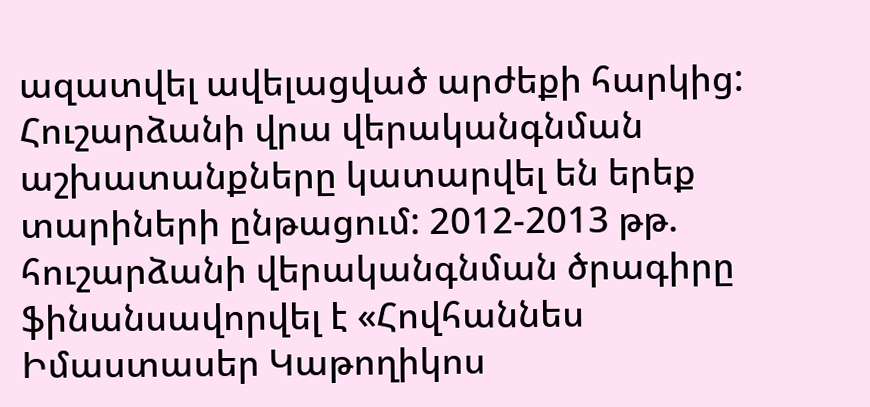ազատվել ավելացված արժեքի հարկից: Հուշարձանի վրա վերականգնման աշխատանքները կատարվել են երեք տարիների ընթացում: 2012-2013 թթ. հուշարձանի վերականգնման ծրագիրը ֆինանսավորվել է «Հովհաննես Իմաստասեր Կաթողիկոս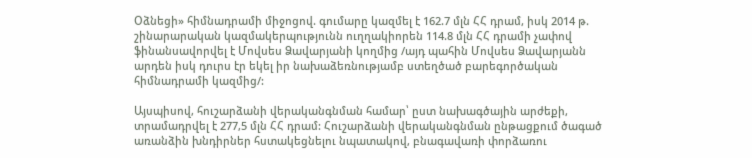Օձնեցի» հիմնադրամի միջոցով. գումարը կազմել է 162.7 մլն ՀՀ դրամ, իսկ 2014 թ. շինարարական կազմակերպությունն ուղղակիորեն 114.8 մլն ՀՀ դրամի չափով ֆինանսավորվել է Մովսես Ձավարյանի կողմից /այդ պահին Մովսես Ձավարյանն արդեն իսկ դուրս էր եկել իր նախաձեռնությամբ ստեղծած բարեգործական հիմնադրամի կազմից/:

Այսպիսով, հուշարձանի վերականգնման համար՝ ըստ նախագծային արժեքի, տրամադրվել է 277,5 մլն ՀՀ դրամ: Հուշարձանի վերականգնման ընթացքում ծագած առանձին խնդիրներ հստակեցնելու նպատակով, բնագավառի փորձառու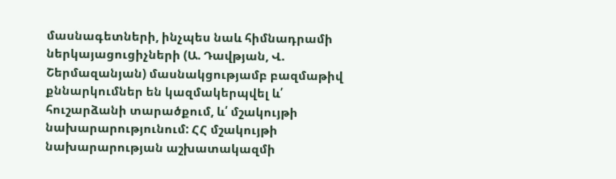մասնագետների, ինչպես նաև հիմնադրամի ներկայացուցիչների (Ա. Դավթյան, Վ. Շերմազանյան) մասնակցությամբ բազմաթիվ քննարկումներ են կազմակերպվել և՛ հուշարձանի տարածքում, և՛ մշակույթի նախարարությունում: ՀՀ մշակույթի նախարարության աշխատակազմի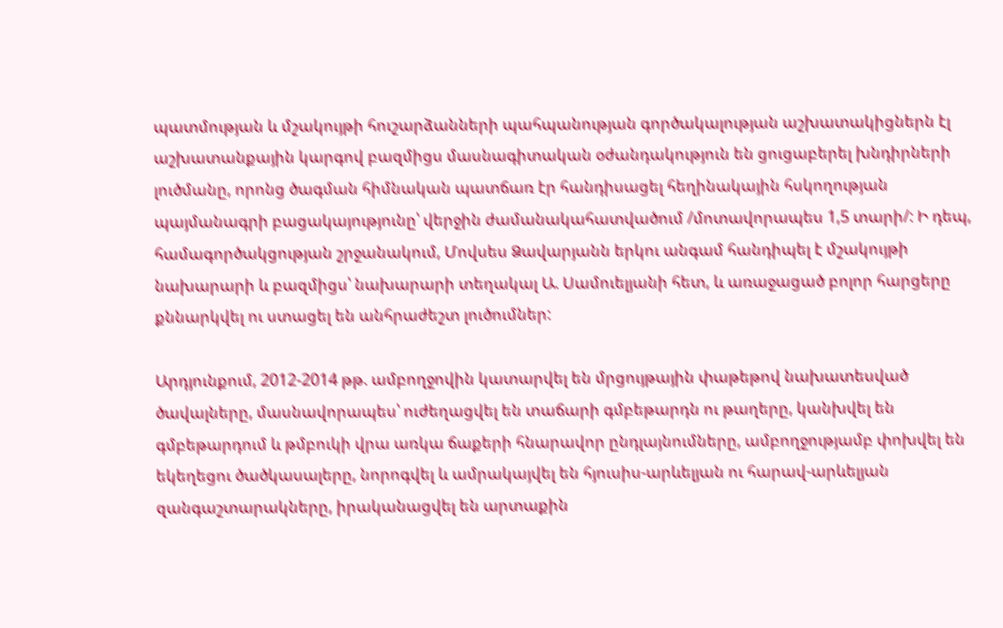պատմության և մշակույթի հուշարձանների պահպանության գործակալության աշխատակիցներն էլ աշխատանքային կարգով բազմիցս մասնագիտական օժանդակություն են ցուցաբերել խնդիրների լուծմանը, որոնց ծագման հիմնական պատճառ էր հանդիսացել հեղինակային հսկողության պայմանագրի բացակայությունը՝ վերջին ժամանակահատվածում /մոտավորապես 1,5 տարի/: Ի դեպ, համագործակցության շրջանակում, Մովսես Ձավարյանն երկու անգամ հանդիպել է մշակույթի նախարարի և բազմիցս՝ նախարարի տեղակալ Ա. Սամուելյանի հետ, և առաջացած բոլոր հարցերը քննարկվել ու ստացել են անհրաժեշտ լուծումներ:

Արդյունքում, 2012-2014 թթ. ամբողջովին կատարվել են մրցույթային փաթեթով նախատեսված ծավալները, մասնավորապես՝ ուժեղացվել են տաճարի գմբեթարդն ու թաղերը, կանխվել են գմբեթարդում և թմբուկի վրա առկա ճաքերի հնարավոր ընդլայնումները, ամբողջությամբ փոխվել են եկեղեցու ծածկասալերը, նորոգվել և ամրակայվել են հյուսիս-արևելյան ու հարավ-արևելյան զանգաշտարակները, իրականացվել են արտաքին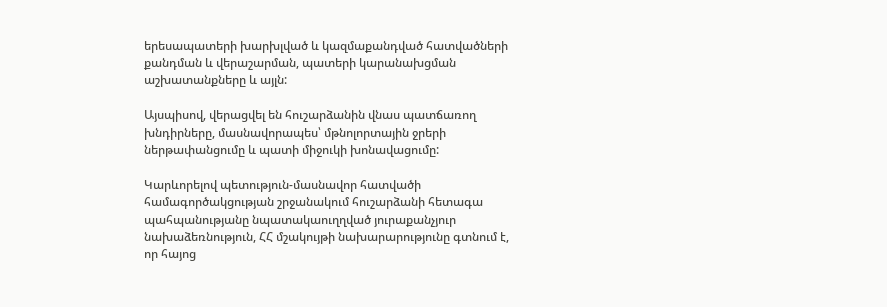երեսապատերի խարխլված և կազմաքանդված հատվածների քանդման և վերաշարման, պատերի կարանախցման աշխատանքները և այլն:

Այսպիսով, վերացվել են հուշարձանին վնաս պատճառող խնդիրները, մասնավորապես՝ մթնոլորտային ջրերի ներթափանցումը և պատի միջուկի խոնավացումը:

Կարևորելով պետություն-մասնավոր հատվածի համագործակցության շրջանակում հուշարձանի հետագա պահպանությանը նպատակաուղղված յուրաքանչյուր նախաձեռնություն, ՀՀ մշակույթի նախարարությունը գտնում է, որ հայոց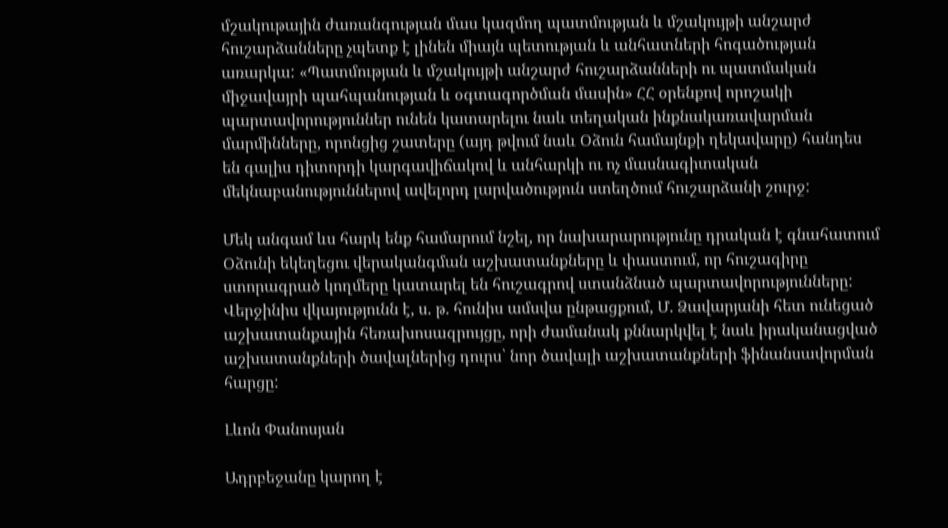մշակութային ժառանգության մաս կազմող պատմության և մշակույթի անշարժ հուշարձանները չպետք է լինեն միայն պետության և անհատների հոգածության առարկա: «Պատմության և մշակույթի անշարժ հուշարձանների ու պատմական միջավայրի պահպանության և օգտագործման մասին» ՀՀ օրենքով որոշակի պարտավորություններ ունեն կատարելու նաև տեղական ինքնակառավարման մարմինները, որոնցից շատերը (այդ թվում նաև Օձուն համայնքի ղեկավարը) հանդես են գալիս դիտորդի կարգավիճակով և անհարկի ու ոչ մասնագիտական մեկնաբանություններով ավելորդ լարվածություն ստեղծում հուշարձանի շուրջ:

Մեկ անգամ ևս հարկ ենք համարում նշել, որ նախարարությունը դրական է գնահատում Օձունի եկեղեցու վերականգման աշխատանքները և փաստում, որ հուշագիրը ստորագրած կողմերը կատարել են հուշագրով ստանձնած պարտավորությունները: Վերջինիս վկայությունն է, ս. թ. հունիս ամսվա ընթացքում, Մ. Ձավարյանի հետ ունեցած աշխատանքային հեռախոսազրույցը, որի ժամանակ քննարկվել է նաև իրականացված աշխատանքների ծավալներից դուրս՝ նոր ծավալի աշխատանքների ֆինանսավորման հարցը:

Լևոն Փանոսյան

Ադրբեջանը կարող է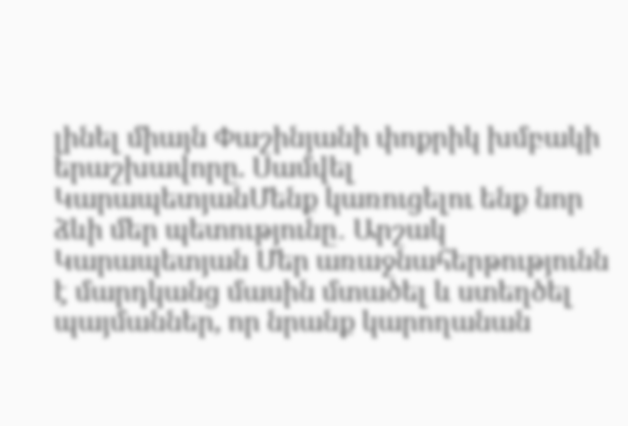լինել միայն Փաշինյանի փոքրիկ խմբակի երաշխավորը. Սամվել ԿարապետյանՄենք կառուցելու ենք նոր ձևի մեր պետությունը․ Արշակ Կարապետյան Մեր առաջնահերթությունն է մարդկանց մասին մտածել և ստեղծել պայմաններ, որ նրանք կարողանան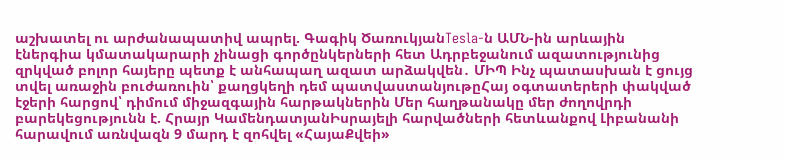աշխատել ու արժանապատիվ ապրել. Գագիկ ԾառուկյանTesla-ն ԱՄՆ-ին արևային էներգիա կմատակարարի չինացի գործընկերների հետ Ադրբեջանում ազատությունից զրկված բոլոր հայերը պետք է անհապաղ ազատ արձակվեն․ ՄԻՊ Ինչ պատասխան է ցույց տվել առաջին բուժառուին՝ քաղցկեղի դեմ պատվաստանյութըՀայ օգտատերերի փակված էջերի հարցով՝ դիմում միջազգային հարթակներին Մեր հաղթանակը մեր ժողովրդի բարեկեցությունն է. Հրայր ԿամենդատյանԻսրայելի հարվածների հետևանքով Լիբանանի հարավում առնվազն 9 մարդ է զոհվել «ՀայաՔվեի»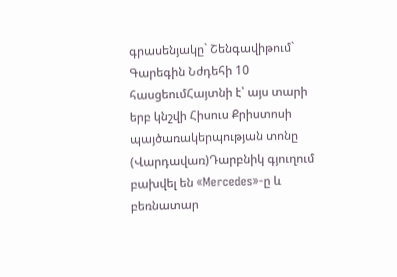գրասենյակը` Շենգավիթում` Գարեգին Նժդեհի 10 հասցեումՀայտնի է՝ այս տարի երբ կնշվի Հիսուս Քրիստոսի պայծառակերպության տոնը (Վարդավառ)Դարբնիկ գյուղում բախվել են «Mercedes»-ը և բեռնատար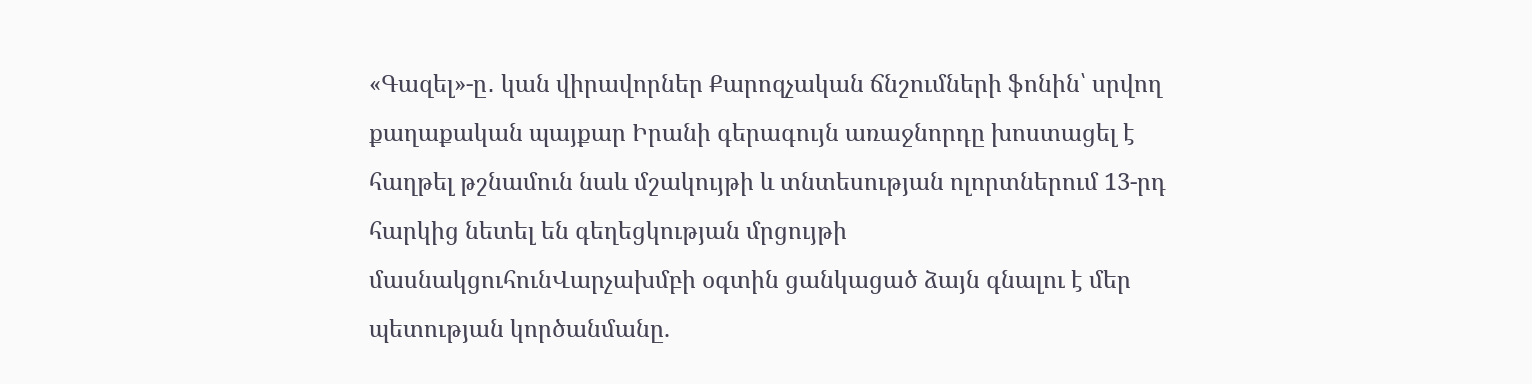«Գազել»-ը․ կան վիրավորներ Քարոզչական ճնշումների ֆոնին՝ սրվող քաղաքական պայքար Իրանի գերագույն առաջնորդը խոստացել է հաղթել թշնամուն նաև մշակույթի և տնտեսության ոլորտներում 13-րդ հարկից նետել են գեղեցկության մրցույթի մասնակցուհունՎարչախմբի օգտին ցանկացած ձայն գնալու է մեր պետության կործանմանը.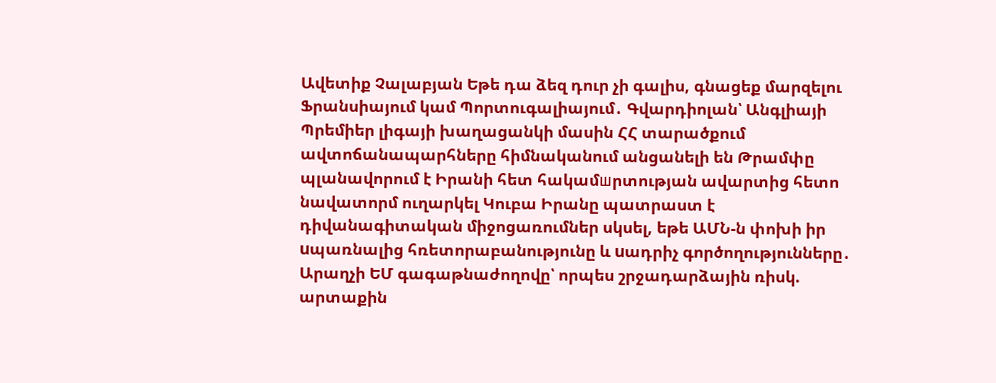Ավետիք Չալաբյան Եթե դա ձեզ դուր չի գալիս, գնացեք մարզելու Ֆրանսիայում կամ Պորտուգալիայում․ Գվարդիոլան՝ Անգլիայի Պրեմիեր լիգայի խաղացանկի մասին ՀՀ տարածքում ավտոճանապարհները հիմնականում անցանելի են Թրամփը պլանավորում է Իրանի հետ հակամшրտության ավարտից հետո նավատորմ ուղարկել Կուբա Իրանը պատրաստ է դիվանագիտական միջոցառումներ սկսել, եթե ԱՄՆ-ն փոխի իր uպառնալից հռետորաբանությունը և uադրիչ գործողությունները․ Արաղչի ԵՄ գագաթնաժողովը՝ որպես շրջադարձային ռիսկ. արտաքին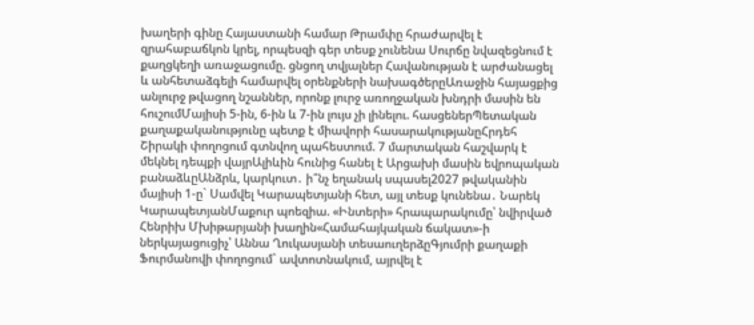խաղերի գինը Հայաստանի համար Թրամփը հրաժարվել է զրահաբաճկոն կրել, որպեսզի գեր տեսք չունենա Սուրճը նվազեցնում է քաղցկեղի առաջացումը. ցնցող տվյալներ Հավանության է արժանացել և անհետաձգելի համարվել օրենքների նախագծերըԱռաջին հայացքից անլուրջ թվացող նշաններ, որոնք լուրջ առողջական խնդրի մասին են հուշումՄայիսի 5-ին, 6-ին և 7-ին լույս չի լինելու. հասցեներՊետական քաղաքականությունը պետք է միավորի հասարակությանըՀրդեհ Շիրակի փողոցում գտնվող պահեստում. 7 մարտական հաշվարկ է մեկնել դեպքի վայրԱլիևին հունից հանել է Արցախի մասին եվրոպական բանաձևըԱնձրև, կարկուտ․ ի՞նչ եղանակ սպասել2027 թվականին մայիսի 1-ը` Սամվել Կարապետյանի հետ, այլ տեսք կունենա․ Նարեկ ԿարապետյանՄաքուր պոեզիա. «Ինտերի» հրապարակումը՝ նվիրված Հենրիխ Մխիթարյանի խաղին«Համահայկական ճակատ»-ի ներկայացուցիչ՝ Աննա Ղուկասյանի տեսաուղերձըԳյումրի քաղաքի Ֆուրմանովի փողոցում` ավտոտնակում, այրվել է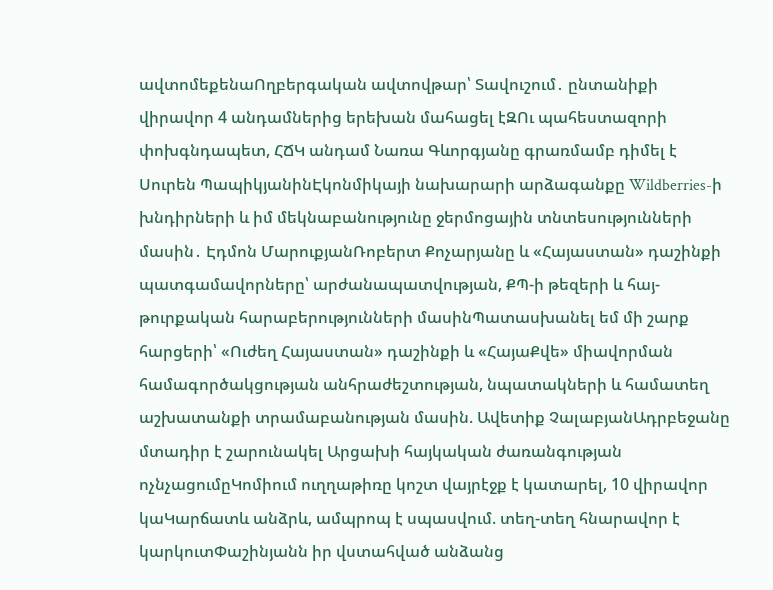ավտոմեքենաՈղբերգական ավտովթար՝ Տավուշում․ ընտանիքի վիրավոր 4 անդամներից երեխան մահացել էԶՈւ պահեստազորի փոխգնդապետ, ՀՃԿ անդամ Նառա Գևորգյանը գրառմամբ դիմել է Սուրեն ՊապիկյանինԷկոնմիկայի նախարարի արձագանքը Wildberries-ի խնդիրների և իմ մեկնաբանությունը ջերմոցային տնտեսությունների մասին․ Էդմոն ՄարուքյանՌոբերտ Քոչարյանը և «Հայաստան» դաշինքի պատգամավորները՝ արժանապատվության, ՔՊ-ի թեզերի և հայ-թուրքական հարաբերությունների մասինՊատասխանել եմ մի շարք հարցերի՝ «Ուժեղ Հայաստան» դաշինքի և «ՀայաՔվե» միավորման համագործակցության անհրաժեշտության, նպատակների և համատեղ աշխատանքի տրամաբանության մասին. Ավետիք ՉալաբյանԱդրբեջանը մտադիր է շարունակել Արցախի հայկական ժառանգության ոչնչացումըԿոմիում ուղղաթիռը կոշտ վայրէջք է կատարել, 10 վիրավոր կաԿարճատև անձրև, ամպրոպ է սպասվում. տեղ-տեղ հնարավոր է կարկուտՓաշինյանն իր վստահված անձանց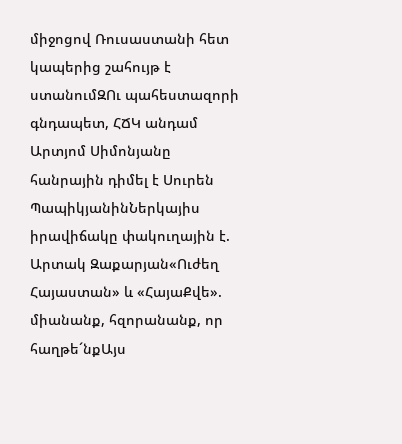միջոցով Ռուսաստանի հետ կապերից շահույթ է ստանումԶՈւ պահեստազորի գնդապետ, ՀՃԿ անդամ Արտյոմ Սիմոնյանը հանրային դիմել է Սուրեն ՊապիկյանինՆերկայիս իրավիճակը փակուղային է. Արտակ Զաքարյան«Ուժեղ Հայաստան» և «ՀայաՔվե». միանանք, հզորանանք, որ հաղթե´նքԱյս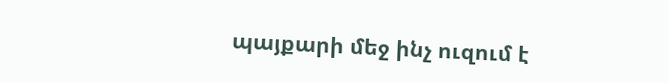պայքարի մեջ ինչ ուզում է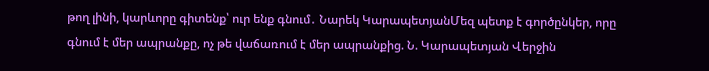թող լինի, կարևորը գիտենք՝ ուր ենք գնում․ Նարեկ ԿարապետյանՄեզ պետք է գործընկեր, որը գնում է մեր ապրանքը, ոչ թե վաճառում է մեր ապրանքից. Ն. Կարապետյան Վերջին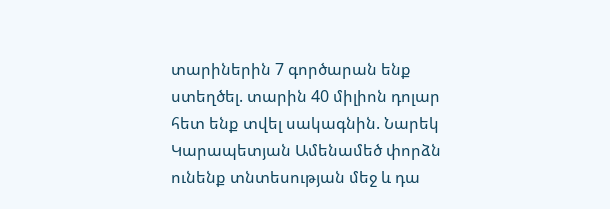տարիներին 7 գործարան ենք ստեղծել. տարին 40 միլիոն դոլար հետ ենք տվել սակագնին. Նարեկ Կարապետյան Ամենամեծ փորձն ունենք տնտեսության մեջ և դա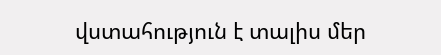վստահություն է տալիս մեր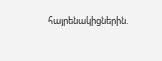հայրենակիցներին.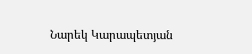Նարեկ Կարապետյան